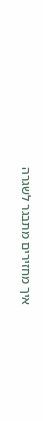איך מחזירים מתבגר לשגרה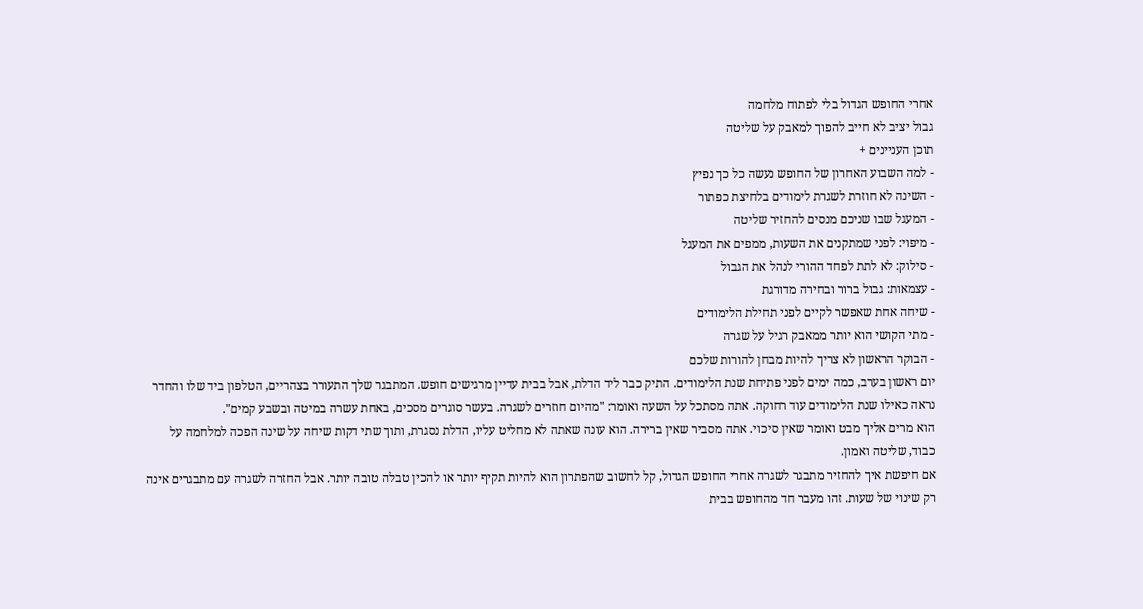אחרי החופש הגדול בלי לפתוח מלחמה
גבול יציב לא חייב להפוך למאבק על שליטה
תוכן העניינים +
- למה השבוע האחרון של החופש נעשה כל כך נפיץ
- השינה לא חוזרת לשגרת לימודים בלחיצת כפתור
- המעגל שבו שניכם מנסים להחזיר שליטה
- מיפוי: לפני שמתקנים את השעות, ממפים את המעגל
- סילוק: לא לתת לפחד ההורי לנהל את הגבול
- עצמאות: גבול ברור ובחירה מדורגת
- שיחה אחת שאפשר לקיים לפני תחילת הלימודים
- מתי הקושי הוא יותר ממאבק רגיל על שגרה
- הבוקר הראשון לא צריך להיות מבחן להורות שלכם
יום ראשון בערב, כמה ימים לפני פתיחת שנת הלימודים. התיק כבר ליד הדלת, אבל בבית עדיין מרגישים חופש. המתבגר שלך התעורר בצהריים, הטלפון ביד שלו והחדר נראה כאילו שנת הלימודים עוד רחוקה. אתה מסתכל על השעה ואומר: "מהיום חוזרים לשגרה. בעשר סוגרים מסכים, באחת עשרה במיטה ובשבע קמים".
הוא מרים אליך מבט ואומר שאין סיכוי. אתה מסביר שאין ברירה. הוא עונה שאתה לא מחליט עליו, הדלת נסגרת, ותוך שתי דקות שיחה על שינה הפכה למלחמה על כבוד, שליטה ואמון.
אם חיפשת איך להחזיר מתבגר לשגרה אחרי החופש הגדול, קל לחשוב שהפתרון הוא להיות תקיף יותר או להכין טבלה טובה יותר. אבל החזרה לשגרה עם מתבגרים אינה רק שינוי של שעות. זהו מעבר חד מהחופש בבית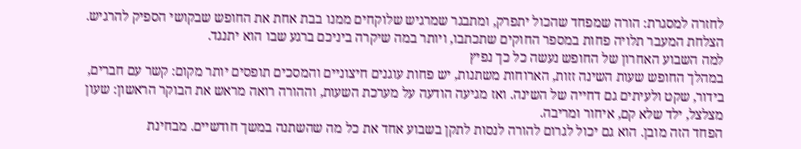לחזרה למסגרת: הורה שמפחד שהכול יתפרק, ומתבגר שמרגיש שלוקחים ממנו בבת אחת את החופש שבקושי הספיק להרגיש.
הצלחת המעבר תלויה פחות במספר החוקים שתכתבו, ויותר במה שיקרה ביניכם ברגע שבו הוא יתנגד.
למה השבוע האחרון של החופש נעשה כל כך נפיץ
במהלך החופש שעות השינה זזות, הארוחות משתנות, יש פחות עוגנים חיצוניים והמסכים תופסים יותר מקום: קשר עם חברים, בידור, שקט ולעיתים גם דחייה של השינה. ואז מגיעה הודעה על מערכת השעות, וההורה רואה מראש את הבוקר הראשון: שעון מצלצל, ילד שלא קם, איחור ומריבה.
הפחד הזה מובן. הוא גם יכול לגרום להורה לנסות לתקן בשבוע אחד את כל מה שהשתנה במשך חודשיים. מבחינת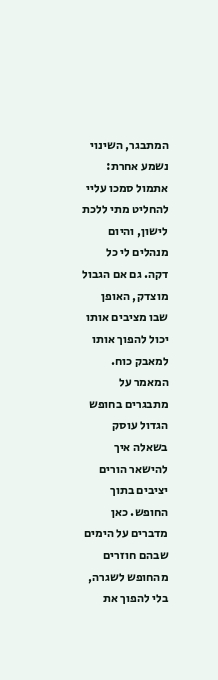המתבגר, השינוי נשמע אחרת: אתמול סמכו עליי להחליט מתי ללכת לישון, והיום מנהלים לי כל דקה. גם אם הגבול מוצדק, האופן שבו מציבים אותו יכול להפוך אותו למאבק כוח.
המאמר על מתבגרים בחופש הגדול עוסק בשאלה איך להישאר הורים יציבים בתוך החופש. כאן מדברים על הימים שבהם חוזרים מהחופש לשגרה, בלי להפוך את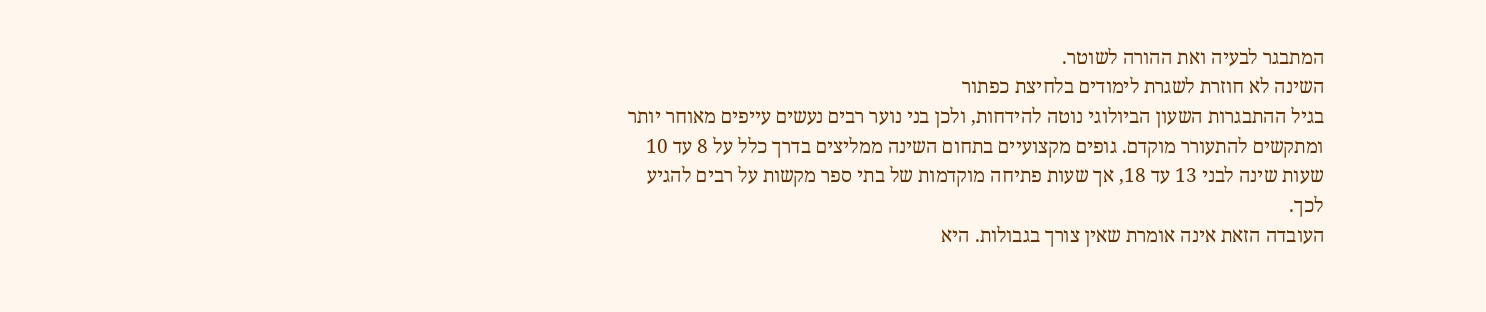המתבגר לבעיה ואת ההורה לשוטר.
השינה לא חוזרת לשגרת לימודים בלחיצת כפתור
בגיל ההתבגרות השעון הביולוגי נוטה להידחות, ולכן בני נוער רבים נעשים עייפים מאוחר יותר ומתקשים להתעורר מוקדם. גופים מקצועיים בתחום השינה ממליצים בדרך כלל על 8 עד 10 שעות שינה לבני 13 עד 18, אך שעות פתיחה מוקדמות של בתי ספר מקשות על רבים להגיע לכך.
העובדה הזאת אינה אומרת שאין צורך בגבולות. היא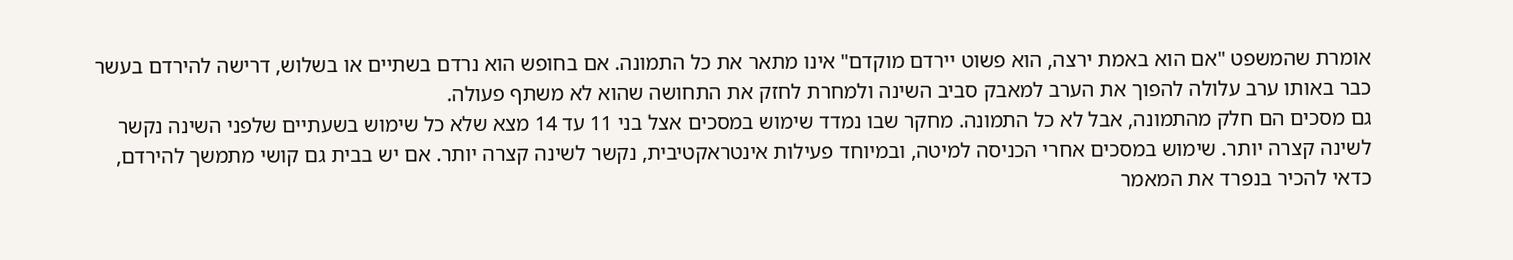אומרת שהמשפט "אם הוא באמת ירצה, הוא פשוט יירדם מוקדם" אינו מתאר את כל התמונה. אם בחופש הוא נרדם בשתיים או בשלוש, דרישה להירדם בעשר כבר באותו ערב עלולה להפוך את הערב למאבק סביב השינה ולמחרת לחזק את התחושה שהוא לא משתף פעולה.
גם מסכים הם חלק מהתמונה, אבל לא כל התמונה. מחקר שבו נמדד שימוש במסכים אצל בני 11 עד 14 מצא שלא כל שימוש בשעתיים שלפני השינה נקשר לשינה קצרה יותר. שימוש במסכים אחרי הכניסה למיטה, ובמיוחד פעילות אינטראקטיבית, נקשר לשינה קצרה יותר. אם יש בבית גם קושי מתמשך להירדם, כדאי להכיר בנפרד את המאמר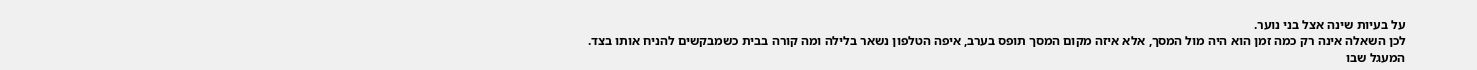על בעיות שינה אצל בני נוער.
לכן השאלה אינה רק כמה זמן הוא היה מול המסך, אלא איזה מקום המסך תופס בערב, איפה הטלפון נשאר בלילה ומה קורה בבית כשמבקשים להניח אותו בצד.
המעגל שבו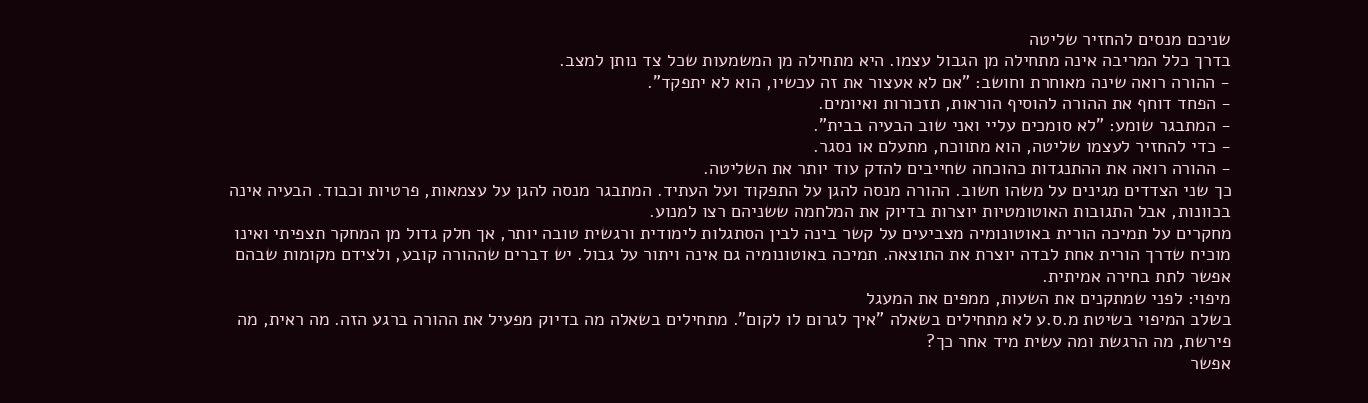שניכם מנסים להחזיר שליטה
בדרך כלל המריבה אינה מתחילה מן הגבול עצמו. היא מתחילה מן המשמעות שכל צד נותן למצב.
- ההורה רואה שינה מאוחרת וחושב: "אם לא אעצור את זה עכשיו, הוא לא יתפקד".
- הפחד דוחף את ההורה להוסיף הוראות, תזכורות ואיומים.
- המתבגר שומע: "לא סומכים עליי ואני שוב הבעיה בבית".
- כדי להחזיר לעצמו שליטה, הוא מתווכח, מתעלם או נסגר.
- ההורה רואה את ההתנגדות כהוכחה שחייבים להדק עוד יותר את השליטה.
כך שני הצדדים מגינים על משהו חשוב. ההורה מנסה להגן על התפקוד ועל העתיד. המתבגר מנסה להגן על עצמאות, פרטיות וכבוד. הבעיה אינה בכוונות, אבל התגובות האוטומטיות יוצרות בדיוק את המלחמה ששניהם רצו למנוע.
מחקרים על תמיכה הורית באוטונומיה מצביעים על קשר בינה לבין הסתגלות לימודית ורגשית טובה יותר, אך חלק גדול מן המחקר תצפיתי ואינו מוכיח שדרך הורית אחת לבדה יוצרת את התוצאה. תמיכה באוטונומיה גם אינה ויתור על גבול. יש דברים שההורה קובע, ולצידם מקומות שבהם אפשר לתת בחירה אמיתית.
מיפוי: לפני שמתקנים את השעות, ממפים את המעגל
בשלב המיפוי בשיטת מ.ס.ע לא מתחילים בשאלה "איך לגרום לו לקום". מתחילים בשאלה מה בדיוק מפעיל את ההורה ברגע הזה. מה ראית, מה פירשת, מה הרגשת ומה עשית מיד אחר כך?
אפשר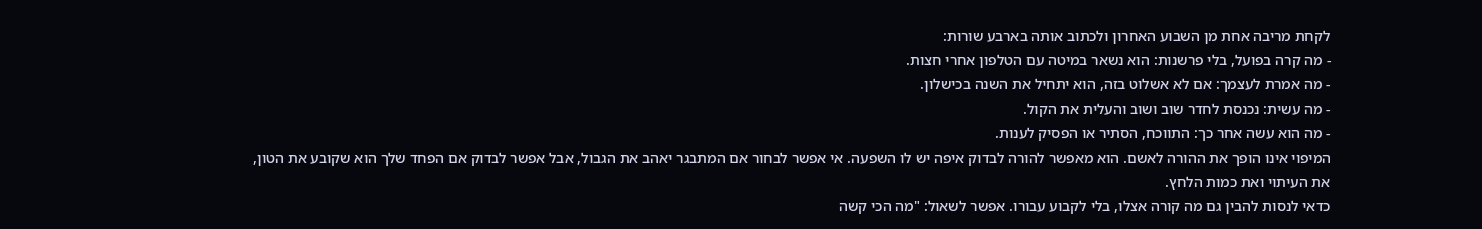לקחת מריבה אחת מן השבוע האחרון ולכתוב אותה בארבע שורות:
- מה קרה בפועל, בלי פרשנות: הוא נשאר במיטה עם הטלפון אחרי חצות.
- מה אמרת לעצמך: אם לא אשלוט בזה, הוא יתחיל את השנה בכישלון.
- מה עשית: נכנסת לחדר שוב ושוב והעלית את הקול.
- מה הוא עשה אחר כך: התווכח, הסתיר או הפסיק לענות.
המיפוי אינו הופך את ההורה לאשם. הוא מאפשר להורה לבדוק איפה יש לו השפעה. אי אפשר לבחור אם המתבגר יאהב את הגבול, אבל אפשר לבדוק אם הפחד שלך הוא שקובע את הטון, את העיתוי ואת כמות הלחץ.
כדאי לנסות להבין גם מה קורה אצלו, בלי לקבוע עבורו. אפשר לשאול: "מה הכי קשה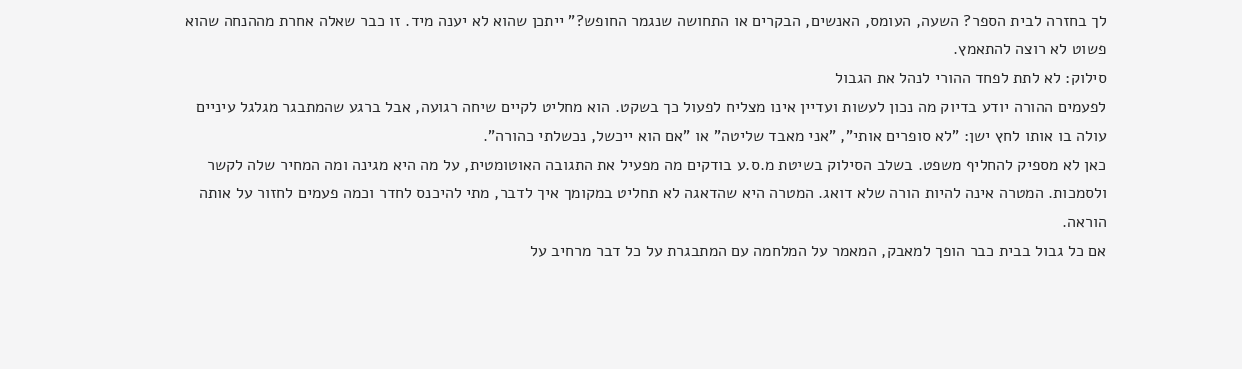לך בחזרה לבית הספר? השעה, העומס, האנשים, הבקרים או התחושה שנגמר החופש?" ייתכן שהוא לא יענה מיד. זו כבר שאלה אחרת מההנחה שהוא פשוט לא רוצה להתאמץ.
סילוק: לא לתת לפחד ההורי לנהל את הגבול
לפעמים ההורה יודע בדיוק מה נכון לעשות ועדיין אינו מצליח לפעול כך בשקט. הוא מחליט לקיים שיחה רגועה, אבל ברגע שהמתבגר מגלגל עיניים עולה בו אותו לחץ ישן: "לא סופרים אותי", "אני מאבד שליטה" או "אם הוא ייכשל, נכשלתי כהורה".
כאן לא מספיק להחליף משפט. בשלב הסילוק בשיטת מ.ס.ע בודקים מה מפעיל את התגובה האוטומטית, על מה היא מגינה ומה המחיר שלה לקשר ולסמכות. המטרה אינה להיות הורה שלא דואג. המטרה היא שהדאגה לא תחליט במקומך איך לדבר, מתי להיכנס לחדר וכמה פעמים לחזור על אותה הוראה.
אם כל גבול בבית כבר הופך למאבק, המאמר על המלחמה עם המתבגרת על כל דבר מרחיב על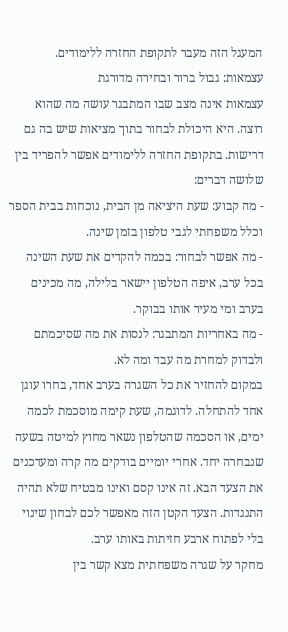המעגל הזה מעבר לתקופת החזרה ללימודים.
עצמאות: גבול ברור ובחירה מדורגת
עצמאות אינה מצב שבו המתבגר עושה מה שהוא רוצה. היא היכולת לבחור בתוך מציאות שיש בה גם דרישות. בתקופת החזרה ללימודים אפשר להפריד בין שלושה דברים:
- מה קבוע: שעת היציאה מן הבית, נוכחות בבית הספר וכלל משפחתי לגבי טלפון בזמן שינה.
- מה אפשר לבחור: בכמה להקדים את שעת השינה בכל ערב, איפה הטלפון יישאר בלילה, מה מכינים בערב ומי מעיר אותו בבוקר.
- מה באחריות המתבגר: לנסות את מה שסיכמתם ולבדוק למחרת מה עבד ומה לא.
במקום להחזיר את כל השגרה בערב אחד, בחרו עוגן אחד להתחלה. לדוגמה, שעת קימה מוסכמת לכמה ימים, או הסכמה שהטלפון נשאר מחוץ למיטה בשעה שנבחרה יחד. אחרי יומיים בודקים מה קרה ומעדכנים את הצעד הבא. זה אינו קסם ואינו מבטיח שלא תהיה התנגדות. הצעד הקטן הזה מאפשר לכם לבחון שינוי בלי לפתוח ארבע חזיתות באותו ערב.
מחקר על שגרה משפחתית מצא קשר בין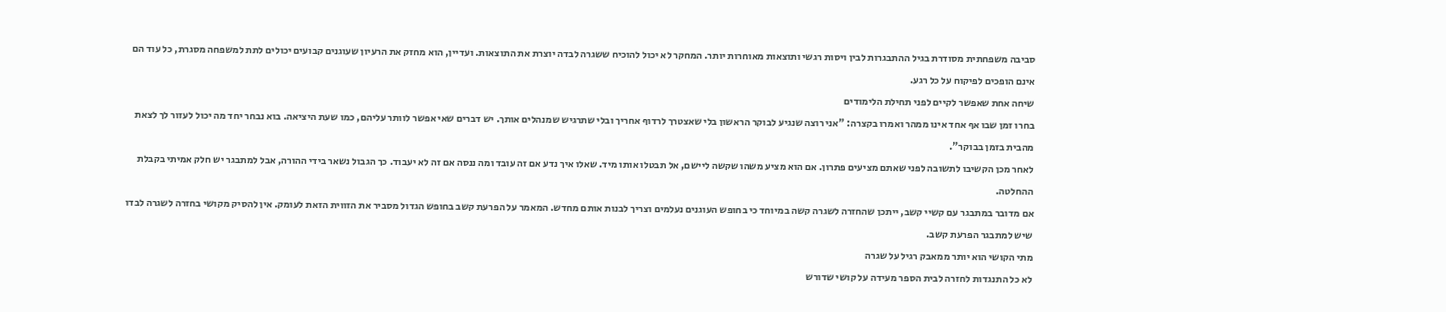סביבה משפחתית מסודרת בגיל ההתבגרות לבין ויסות רגשי ותוצאות מאוחרות יותר. המחקר לא יכול להוכיח ששגרה לבדה יוצרת את התוצאות. ועדיין, הוא מחזק את הרעיון שעוגנים קבועים יכולים לתת למשפחה מסגרת, כל עוד הם אינם הופכים לפיקוח על כל רגע.
שיחה אחת שאפשר לקיים לפני תחילת הלימודים
בחרו זמן שבו אף אחד אינו ממהר ואמרו בקצרה: "אני רוצה שנגיע לבוקר הראשון בלי שאצטרך לרדוף אחריך ובלי שתרגיש שמנהלים אותך. יש דברים שאי אפשר לוותר עליהם, כמו שעת היציאה. בוא נבחר יחד מה יכול לעזור לך לצאת מהבית בזמן בבוקר".
לאחר מכן הקשיבו לתשובה לפני שאתם מציעים פתרון. אם הוא מציע משהו שקשה ליישם, אל תבטלו אותו מיד. שאלו איך נדע אם זה עובד ומה ננסה אם זה לא יעבוד. כך הגבול נשאר בידי ההורה, אבל למתבגר יש חלק אמיתי בקבלת ההחלטה.
אם מדובר במתבגר עם קשיי קשב, ייתכן שהחזרה לשגרה קשה במיוחד כי בחופש העוגנים נעלמים וצריך לבנות אותם מחדש. המאמר על הפרעת קשב בחופש הגדול מסביר את הזווית הזאת לעומק. אין להסיק מקושי בחזרה לשגרה לבדו שיש למתבגר הפרעת קשב.
מתי הקושי הוא יותר ממאבק רגיל על שגרה
לא כל התנגדות לחזרה לבית הספר מעידה על קושי שדורש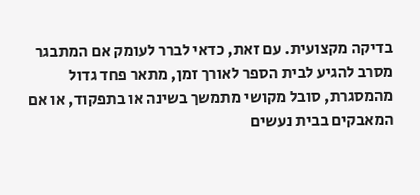בדיקה מקצועית. עם זאת, כדאי לברר לעומק אם המתבגר מסרב להגיע לבית הספר לאורך זמן, מתאר פחד גדול מהמסגרת, סובל מקושי מתמשך בשינה או בתפקוד, או אם המאבקים בבית נעשים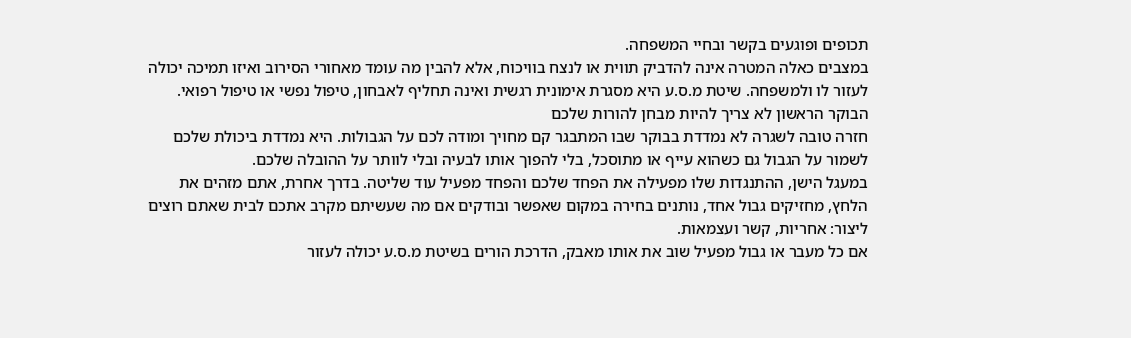תכופים ופוגעים בקשר ובחיי המשפחה.
במצבים כאלה המטרה אינה להדביק תווית או לנצח בוויכוח, אלא להבין מה עומד מאחורי הסירוב ואיזו תמיכה יכולה לעזור לו ולמשפחה. שיטת מ.ס.ע היא מסגרת אימונית רגשית ואינה תחליף לאבחון, טיפול נפשי או טיפול רפואי.
הבוקר הראשון לא צריך להיות מבחן להורות שלכם
חזרה טובה לשגרה לא נמדדת בבוקר שבו המתבגר קם מחויך ומודה לכם על הגבולות. היא נמדדת ביכולת שלכם לשמור על הגבול גם כשהוא עייף או מתוסכל, בלי להפוך אותו לבעיה ובלי לוותר על ההובלה שלכם.
במעגל הישן, ההתנגדות שלו מפעילה את הפחד שלכם והפחד מפעיל עוד שליטה. בדרך אחרת, אתם מזהים את הלחץ, מחזיקים גבול אחד, נותנים בחירה במקום שאפשר ובודקים אם מה שעשיתם מקרב אתכם לבית שאתם רוצים ליצור: אחריות, קשר ועצמאות.
אם כל מעבר או גבול מפעיל שוב את אותו מאבק, הדרכת הורים בשיטת מ.ס.ע יכולה לעזור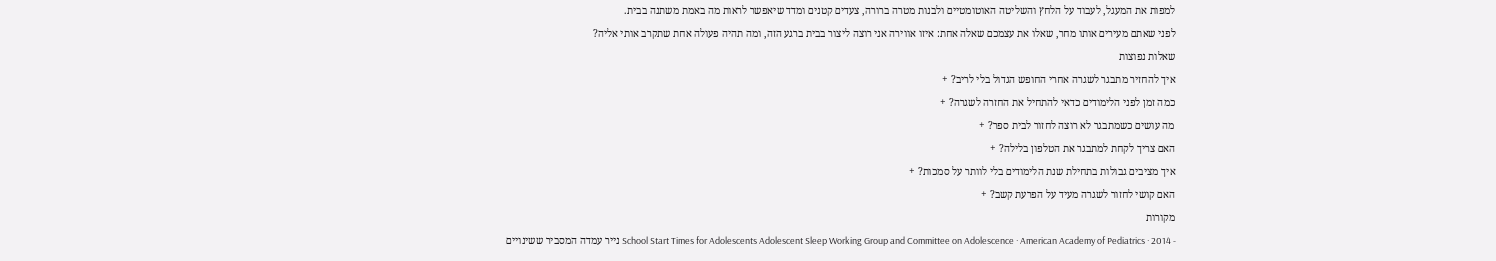למפות את המעגל, לעבוד על הלחץ והשליטה האוטומטיים ולבנות מטרה ברורה, צעדים קטנים ומדד שיאפשר לראות מה באמת משתנה בבית.
לפני שאתם מעירים אותו מחר, שאלו את עצמכם שאלה אחת: איזו אווירה אני רוצה ליצור בבית ברגע הזה, ומה תהיה פעולה אחת שתקרב אותי אליה?
שאלות נפוצות
איך להחזיר מתבגר לשגרה אחרי החופש הגדול בלי לריב? +
כמה זמן לפני הלימודים כדאי להתחיל את החזרה לשגרה? +
מה עושים כשמתבגר לא רוצה לחזור לבית ספר? +
האם צריך לקחת למתבגר את הטלפון בלילה? +
איך מציבים גבולות בתחילת שנת הלימודים בלי לוותר על סמכות? +
האם קושי לחזור לשגרה מעיד על הפרעת קשב? +
מקורות
- School Start Times for Adolescents Adolescent Sleep Working Group and Committee on Adolescence · American Academy of Pediatrics · 2014 נייר עמדה המסביר ששינויים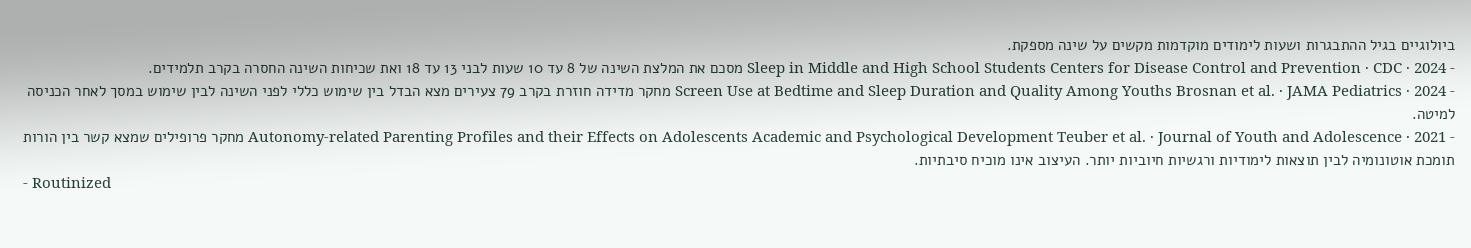ביולוגיים בגיל ההתבגרות ושעות לימודים מוקדמות מקשים על שינה מספקת.
- Sleep in Middle and High School Students Centers for Disease Control and Prevention · CDC · 2024 מסכם את המלצת השינה של 8 עד 10 שעות לבני 13 עד 18 ואת שכיחות השינה החסרה בקרב תלמידים.
- Screen Use at Bedtime and Sleep Duration and Quality Among Youths Brosnan et al. · JAMA Pediatrics · 2024 מחקר מדידה חוזרת בקרב 79 צעירים מצא הבדל בין שימוש כללי לפני השינה לבין שימוש במסך לאחר הכניסה למיטה.
- Autonomy-related Parenting Profiles and their Effects on Adolescents Academic and Psychological Development Teuber et al. · Journal of Youth and Adolescence · 2021 מחקר פרופילים שמצא קשר בין הורות תומכת אוטונומיה לבין תוצאות לימודיות ורגשיות חיוביות יותר. העיצוב אינו מוכיח סיבתיות.
- Routinized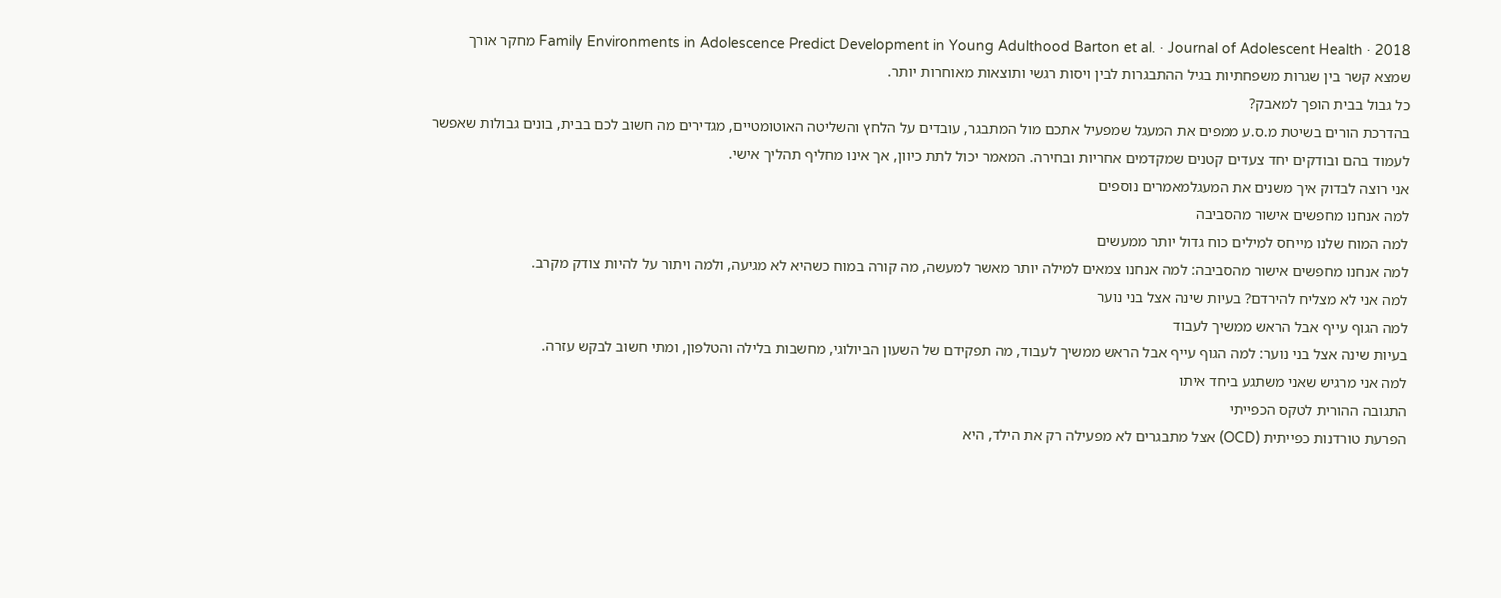Family Environments in Adolescence Predict Development in Young Adulthood Barton et al. · Journal of Adolescent Health · 2018 מחקר אורך שמצא קשר בין שגרות משפחתיות בגיל ההתבגרות לבין ויסות רגשי ותוצאות מאוחרות יותר.
כל גבול בבית הופך למאבק?
בהדרכת הורים בשיטת מ.ס.ע ממפים את המעגל שמפעיל אתכם מול המתבגר, עובדים על הלחץ והשליטה האוטומטיים, מגדירים מה חשוב לכם בבית, בונים גבולות שאפשר לעמוד בהם ובודקים יחד צעדים קטנים שמקדמים אחריות ובחירה. המאמר יכול לתת כיוון, אך אינו מחליף תהליך אישי.
אני רוצה לבדוק איך משנים את המעגלמאמרים נוספים
למה אנחנו מחפשים אישור מהסביבה
למה המוח שלנו מייחס למילים כוח גדול יותר ממעשים
למה אנחנו מחפשים אישור מהסביבה: למה אנחנו צמאים למילה יותר מאשר למעשה, מה קורה במוח כשהיא לא מגיעה, ולמה ויתור על להיות צודק מקרב.
למה אני לא מצליח להירדם? בעיות שינה אצל בני נוער
למה הגוף עייף אבל הראש ממשיך לעבוד
בעיות שינה אצל בני נוער: למה הגוף עייף אבל הראש ממשיך לעבוד, מה תפקידם של השעון הביולוגי, מחשבות בלילה והטלפון, ומתי חשוב לבקש עזרה.
למה אני מרגיש שאני משתגע ביחד איתו
התגובה ההורית לטקס הכפייתי
הפרעת טורדנות כפייתית (OCD) אצל מתבגרים לא מפעילה רק את הילד, היא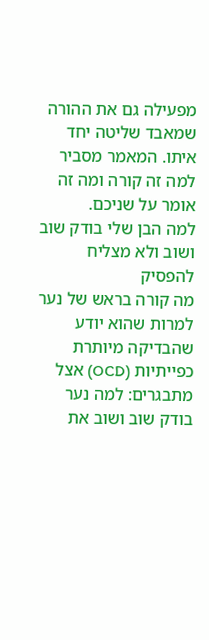מפעילה גם את ההורה שמאבד שליטה יחד איתו. המאמר מסביר למה זה קורה ומה זה אומר על שניכם.
למה הבן שלי בודק שוב ושוב ולא מצליח להפסיק
מה קורה בראש של נער למרות שהוא יודע שהבדיקה מיותרת
כפייתיות (OCD) אצל מתבגרים: למה נער בודק שוב ושוב את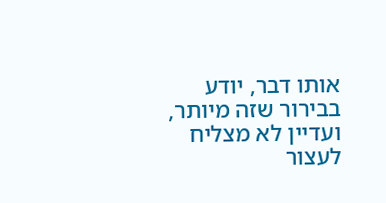אותו דבר, יודע בבירור שזה מיותר, ועדיין לא מצליח לעצור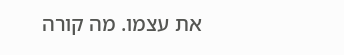את עצמו. מה קורה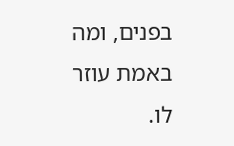בפנים, ומה באמת עוזר לו.